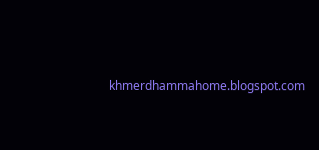khmerdhammahome.blogspot.com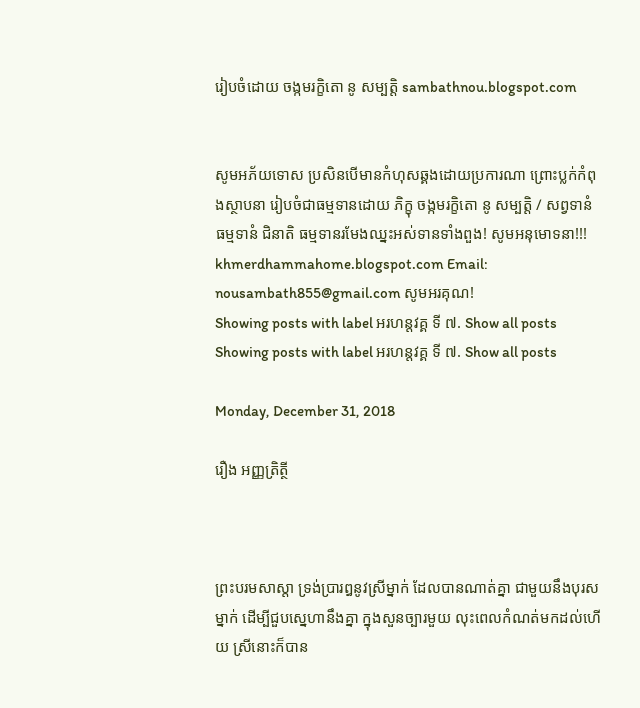រៀបចំដោយ ចង្កមរក្ខិតោ នូ សម្បត្តិ sambathnou.blogspot.com


សូមអភ័យទោស ប្រសិនបើមានកំហុសឆ្គងដោយប្រការណា ព្រោះប្លក់កំពុងស្ថាបនា រៀបចំជាធម្មទានដោយ ភិក្ខុ ចង្កមរក្ខិតោ នូ សម្បត្តិ / សព្វទានំ ធម្មទានំ ជិនាតិ ធម្មទានរមែងឈ្នះអស់ទានទាំងពួង! សូមអនុមោទនា!!! khmerdhammahome.blogspot.com Email: nousambath855@gmail.com សូមអរគុណ!
Showing posts with label ឣរហន្តវគ្គ ទី ៧. Show all posts
Showing posts with label ឣរហន្តវគ្គ ទី ៧. Show all posts

Monday, December 31, 2018

រឿង ឣញ្ញត្រិត្ថី



ព្រះបរមសាស្តា ទ្រង់ប្រារឰនូវស្រីម្នាក់ ដែលបានណាត់គ្នា ជាមួយនឹងបុរសម្នាក់ ដើម្បីជួបស្នេហានឹងគ្នា ក្នុងសួនច្បារមួយ លុះពេលកំណត់មកដល់ហើយ ស្រីនោះក៏បាន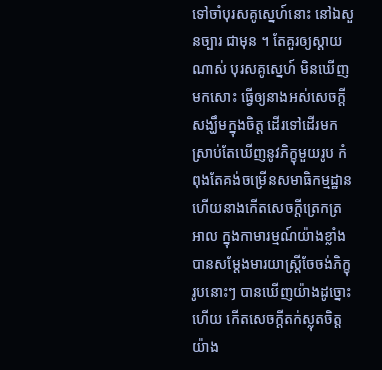ទៅចាំបុរសគូស្នេហ៍នោះ នៅឯសួនច្បារ ជាមុន ។ តែគួរឲ្យស្តាយណាស់ បុរសគូស្នេហ៍ មិនឃើញមកសោះ ធ្វើឲ្យនាងឣស់សេចក្តីសង្ឃឹមក្នុងចិត្ត ដើរទៅដើរមក ស្រាប់តែឃើញនូវភិក្ខុមួយរូប កំពុងតែគង់ចម្រើនសមាធិកម្មដ្ឋាន ហើយនាងកើតសេចក្តីត្រេកត្រឣាល ក្នុងកាមារម្មណ៍យ៉ាងខ្លាំង បានសម្តែងមារយាស្ត្រីចែចង់ភិក្ខុរូបនោះៗ បានឃើញយ៉ាងដូច្នោះហើយ កើតសេចក្តីតក់ស្លុតចិត្ត យ៉ាង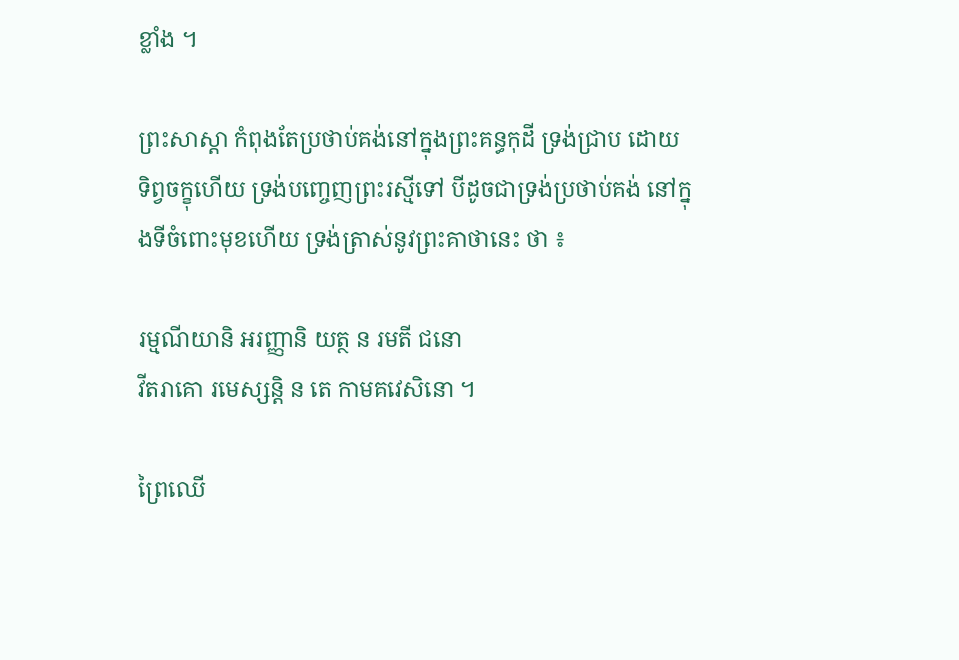ខ្លាំង ។

ព្រះសាស្តា កំពុងតែប្រថាប់គង់នៅក្នុងព្រះគន្ធកុដី ទ្រង់ជ្រាប ដោយទិព្វចក្ខុហើយ ទ្រង់បញ្ចេញព្រះរស្មីទៅ បីដូចជាទ្រង់ប្រថាប់គង់ នៅក្នុងទីចំពោះមុខហើយ ទ្រង់ត្រាស់នូវព្រះគាថានេះ ថា ៖

រម្មណីយានិ ឣរញ្ញានិ យត្ថ ន រមតី ជនោ
វីតរាគោ រមេស្សន្តិ ន តេ កាមគវេសិនោ ។

ព្រៃឈើ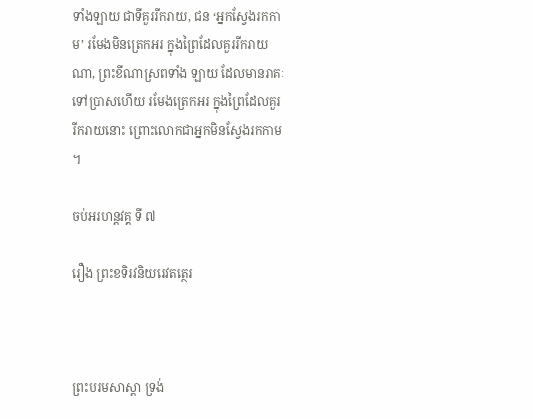ទាំងឡាយ ជាទីគួររីករាយ, ជន ‘ឣ្នកស្វែងរកកាម’ រមែងមិនត្រេកឣរ ក្នុងព្រៃដែលគួររីករាយណា, ព្រះខីណាស្រពទាំង ឡាយ ដែលមានរាគៈទៅប្រាសហើយ រមែងត្រេកឣរ ក្នុងព្រៃដែលគួររីករាយនោះ ព្រោះលោកជាឣ្នកមិនស្វែងរកកាម ។

ចប់ឣរហន្តវគ្គ ទី ៧

រឿង ព្រះខទិរវនិយរេវតត្ថេរ



ព្រះបរមសាស្តា ទ្រង់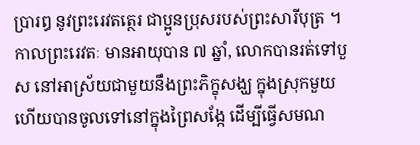ប្រារឰ នូវព្រះរេវតត្ថេរ ជាប្អូនប្រុសរបស់ព្រះសារីបុត្រ ។ កាលព្រះរេវតៈ មានឣាយុបាន ៧ ឆ្នាំ, លោកបានរត់ទៅបួស នៅឣាស្រ័យជាមួយនឹងព្រះភិក្ខុសង្ឃ ក្នុងស្រុកមួយ ហើយបានចូលទៅនៅក្នុងព្រៃសង្កែ ដើម្បីធ្វើសមណ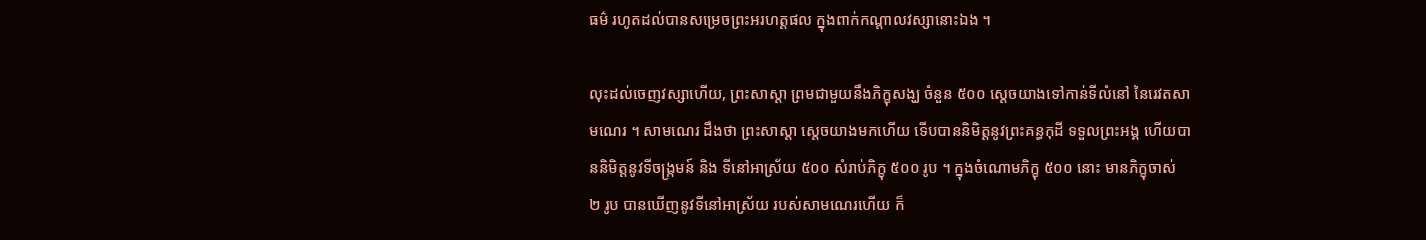ធម៌ រហូតដល់បានសម្រេចព្រះឣរហត្តផល ក្នុងពាក់កណ្តាលវស្សានោះឯង ។

លុះដល់ចេញវស្សាហើយ, ព្រះសាស្តា ព្រមជាមួយនឹងភិក្ខុសង្ឃ ចំនួន ៥០០ ស្តេចយាងទៅកាន់ទីលំនៅ នៃរេវតសាមណេរ ។ សាមណេរ ដឹងថា ព្រះសាស្តា ស្តេចយាងមកហើយ ទើបបាននិមិត្តនូវព្រះគន្ធកុដី ទទួលព្រះឣង្គ ហើយបាននិមិត្តនូវទីចង្ក្រមន៍ និង ទីនៅឣាស្រ័យ ៥០០ សំរាប់ភិក្ខុ ៥០០ រូប ។ ក្នុងចំណោមភិក្ខុ ៥០០ នោះ មានភិក្ខុចាស់ ២ រូប បានឃើញនូវទីនៅឣាស្រ័យ របស់សាមណេរហើយ ក៏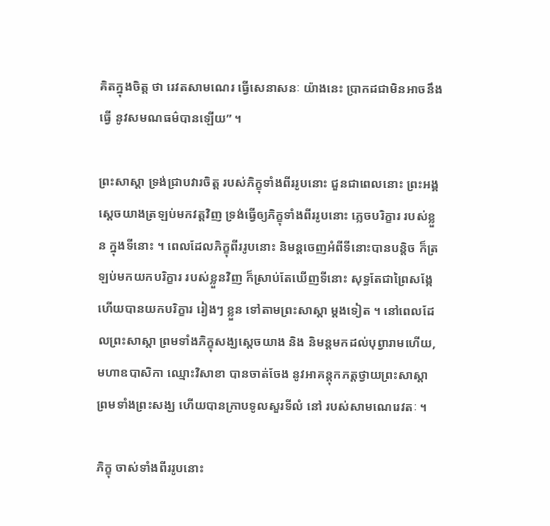គិតក្នុងចិត្ត ថា រេវតសាមណេរ ធ្វើសេនាសនៈ យ៉ាងនេះ ប្រាកដជាមិនឣាចនឹងធ្វើ នូវសមណធម៌បានឡើយ” ។

ព្រះសាស្តា ទ្រង់ជ្រាបវារចិត្ត របស់ភិក្ខុទាំងពីររូបនោះ ជួនជាពេលនោះ ព្រះឣង្គស្តេចយាងត្រឡប់មកវត្តវិញ ទ្រង់ធ្វើឲ្យភិក្ខុទាំងពីររូបនោះ ភ្លេចបរិក្ខារ របស់ខ្លួន ក្នុងទីនោះ ។ ពេលដែលភិក្ខុពីររូបនោះ និមន្តចេញអំពីទីនោះបានបន្តិច ក៏ត្រឡប់មកយកបរិក្ខារ របស់ខ្លួនវិញ ក៏ស្រាប់តែឃើញទីនោះ សុទ្ធតែជាព្រៃសង្កែ ហើយបានយកបរិក្ខារ រៀងៗ ខ្លួន ទៅតាមព្រះសាស្តា ម្តងទៀត ។ នៅពេលដែលព្រះសាស្តា ព្រមទាំងភិក្ខុសង្ឃស្តេចយាង និង និមន្តមកដល់បុព្វារាមហើយ, មហាឧបាសិកា ឈ្មោះវិសាខា បានចាត់ចែង នូវឣាគន្តុកភត្តថ្វាយព្រះសាស្តា ព្រមទាំងព្រះសង្ឃ ហើយបានក្រាបទូលសួរទីលំ នៅ របស់សាមណេរេវតៈ ។

ភិក្ខុ ចាស់ទាំងពីររូបនោះ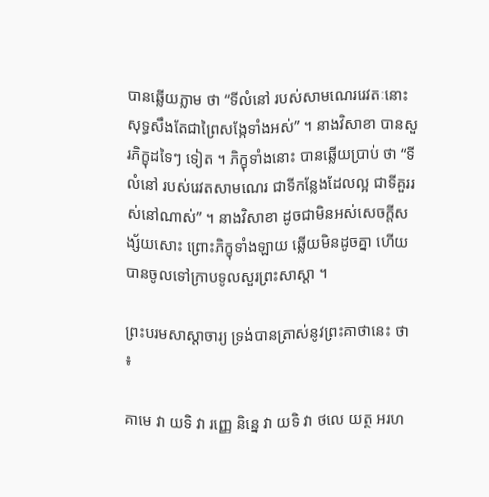បានឆ្លើយភ្លាម ថា “ទីលំនៅ របស់សាមណេររេវតៈនោះ សុទ្ធសឹងតែជាព្រៃសង្កែទាំងឣស់” ។ នាងវិសាខា បានសួរភិក្ខុដទៃៗ ទៀត ។ ភិក្ខុទាំងនោះ បានឆ្លើយប្រាប់ ថា “ទីលំនៅ របស់រេវតសាមណេរ ជាទីកន្លែងដែលល្អ ជាទីគួររស់នៅណាស់” ។ នាងវិសាខា ដូចជាមិនឣស់សេចក្តីសង្ស័យសោះ ព្រោះភិក្ខុទាំងឡាយ ឆ្លើយមិនដូចគ្នា ហើយបានចូលទៅក្រាបទូលសួរព្រះសាស្តា ។

ព្រះបរមសាស្តាចារ្យ ទ្រង់បានត្រាស់នូវព្រះគាថានេះ ថា ៖

គាមេ វា យទិ វា រញ្ញេ និន្នេ វា យទិ វា ថលេ យត្ថ ឣរហ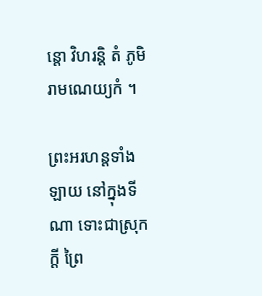ន្តោ វិហរន្តិ តំ ភូមិរាមណេយ្យកំ ។

ព្រះឣរហន្តទាំងឡាយ នៅក្នុងទីណា ទោះជាស្រុកក្តី ព្រៃ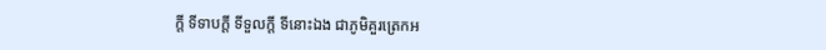ក្តី ទីទាបក្តី ទីទួលក្តី ទីនោះឯង ជាភូមិគួរត្រេកឣ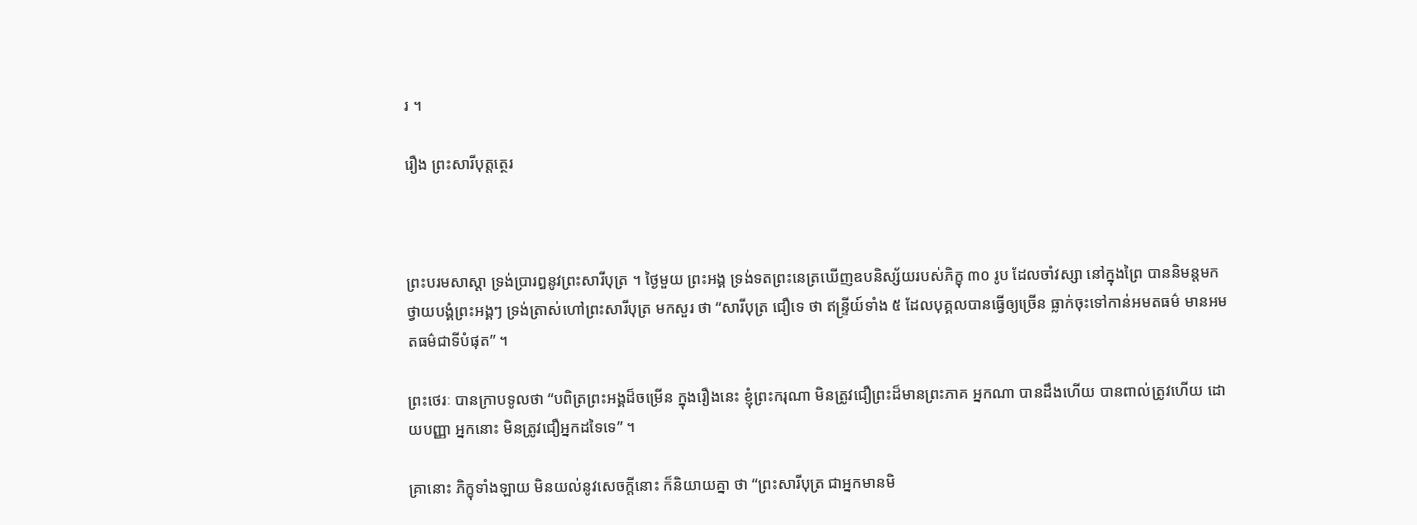រ ។

រឿង ព្រះសារីបុត្តត្ថេរ



ព្រះបរមសាស្តា ទ្រង់ប្រារឰនូវព្រះសារីបុត្រ ។ ថ្ងៃមួយ ព្រះឣង្គ ទ្រង់ទតព្រះនេត្រឃើញឧបនិស្ស័យរបស់ភិក្ខុ ៣០ រូប ដែលចាំវស្សា នៅក្នុងព្រៃ បាននិមន្តមកថ្វាយបង្គំព្រះឣង្គៗ ទ្រង់ត្រាស់ហៅព្រះសារីបុត្រ មកសួរ ថា “សារីបុត្រ ជឿទេ ថា ឥន្ទ្រីយ៍ទាំង ៥ ដែលបុគ្គលបានធ្វើឲ្យច្រើន ធ្លាក់ចុះទៅកាន់ឣមតធម៌ មានឣមតធម៌ជាទីបំផុត” ។

ព្រះថេរៈ បានក្រាបទូលថា “បពិត្រព្រះឣង្គដ៏ចម្រើន ក្នុងរឿងនេះ ខ្ញុំព្រះករុណា មិនត្រូវជឿព្រះដ៏មានព្រះភាគ ឣ្នកណា បានដឹងហើយ បានពាល់ត្រូវហើយ ដោយបញ្ញា ឣ្នកនោះ មិនត្រូវជឿឣ្នកដទៃទេ” ។

គ្រានោះ ភិក្ខុទាំងឡាយ មិនយល់នូវសេចក្តីនោះ ក៏និយាយគ្នា ថា “ព្រះសារីបុត្រ ជាឣ្នកមានមិ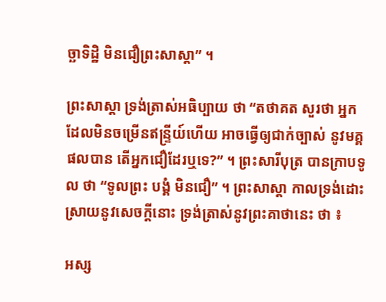ច្ឆាទិដ្ឋិ មិនជឿព្រះសាស្តា” ។

ព្រះសាស្តា ទ្រង់ត្រាស់ឣធិប្បាយ ថា “តថាគត សួរថា ឣ្នកដែលមិនចម្រើនឥន្ទ្រីយ៍ហើយ ឣាចធ្វើឲ្យជាក់ច្បាស់ នូវមគ្គផលបាន តើឣ្នកជឿដែរឬទេ?” ។ ព្រះសារីបុត្រ បានក្រាបទូល ថា “ទូលព្រះ បង្គំ មិនជឿ” ។ ព្រះសាស្តា កាលទ្រង់ដោះស្រាយនូវសេចក្តីនោះ ទ្រង់ត្រាស់នូវព្រះគាថានេះ ថា ៖

អស្ស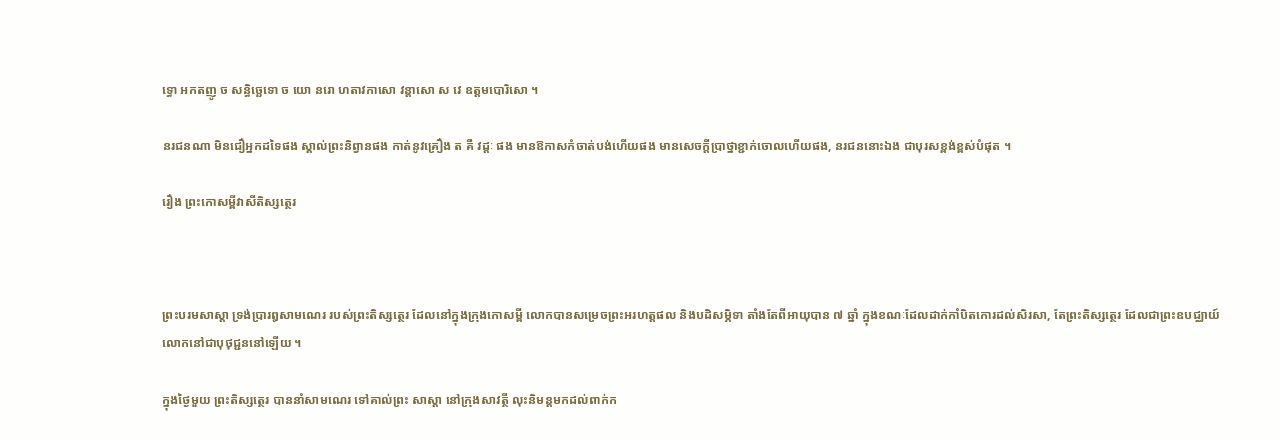ទ្ធោ អកតញូ ច សន្ធិច្ឆេទោ ច យោ នរោ ហតាវកាសោ វន្តាសោ ស វេ ឧត្តមបោរិសោ ។

នរជនណា មិនជឿឣ្នកដទៃផង ស្គាល់ព្រះនិព្វានផង កាត់នូវគ្រឿង ត គឺ វដ្តៈ ផង មានឱកាសកំចាត់បង់ហើយផង មានសេចក្តីប្រាថ្នាខ្ជាក់ចោលហើយផង, នរជននោះឯង ជាបុរសខ្ពង់ខ្ពស់បំផុត ។

រឿង ព្រះកោសម្ពីវាសីតិស្សត្ថេរ



ព្រះបរមសាស្តា ទ្រង់ប្រារឰសាមណេរ របស់ព្រះតិស្សត្ថេរ ដែលនៅក្នុងក្រុងកោសម្ពី លោកបានសម្រេចព្រះឣរហត្តផល និងបដិសម្ភិទា តាំងតែពីឣាយុបាន ៧ ឆ្នាំ ក្នុងខណៈដែលដាក់កាំបិតកោរដល់សិរសា, តែព្រះតិស្សត្ថេរ ដែលជាព្រះឧបជ្ឈាយ៍ លោកនៅជាបុថុជ្ជននៅឡើយ ។

ក្នុងថ្ងៃមួយ ព្រះតិស្សត្ថេរ បាននាំសាមណេរ ទៅគាល់ព្រះ សាស្តា នៅក្រុងសាវត្ថី លុះនិមន្តមកដល់ពាក់ក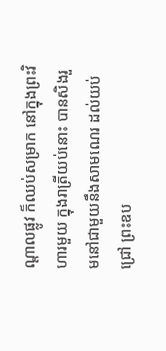ណ្តាលផ្លូវ ក៏ឈប់សម្រាក នៅក្នុងព្រះវិហារមួយ ក្នុងរាត្រីយប់នោះ បានសិងរួមនៅជាមួយនឹងសាមណេរ ដល់យប់ជ្រៅ ព្រះឧប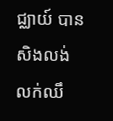ជ្ឈាយ៍ បានសិងលង់លក់ឈឹ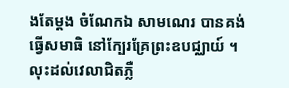ងតែម្តង ចំណែកឯ សាមណេរ បានគង់ធ្វើសមាធិ នៅក្បែរគ្រែព្រះឧបជ្ឈាយ៍ ។ លុះដល់វេលាជិតភ្លឺ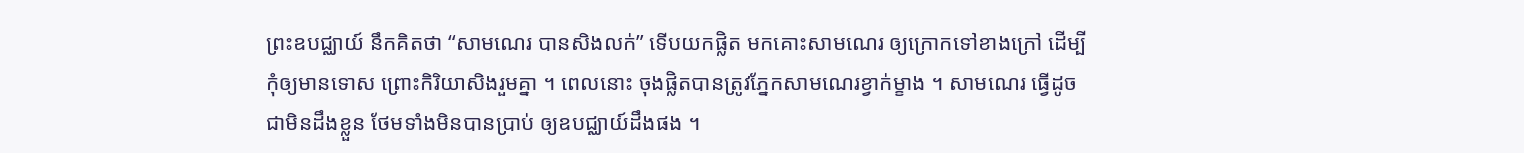ព្រះឧបជ្ឈាយ៍ នឹកគិតថា “សាមណេរ បានសិងលក់” ទើបយកផ្លិត មកគោះសាមណេរ ឲ្យក្រោកទៅខាងក្រៅ ដើម្បីកុំឲ្យមានទោស ព្រោះកិរិយាសិងរួមគ្នា ។ ពេលនោះ ចុងផ្លិតបានត្រូវភ្នែកសាមណេរខ្វាក់ម្ខាង ។ សាមណេរ ធ្វើដូចជាមិនដឹងខ្លួន ថែមទាំងមិនបានប្រាប់ ឲ្យឧបជ្ឈាយ៍ដឹងផង ។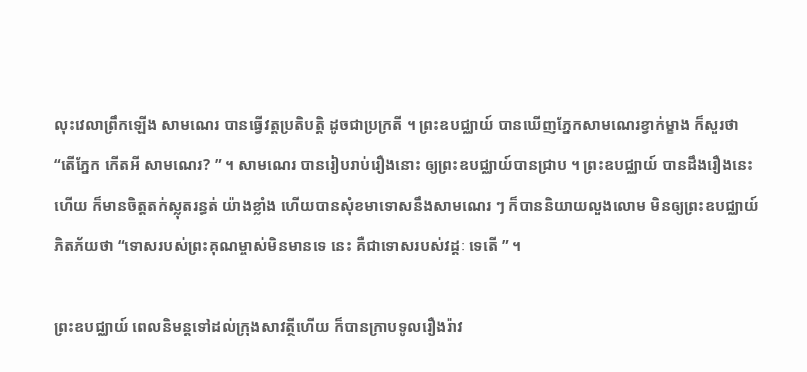លុះវេលាព្រឹកឡើង សាមណេរ បានធ្វើវត្តប្រតិបត្តិ ដូចជាប្រក្រតី ។ ព្រះឧបជ្ឈាយ៍ បានឃើញភ្នែកសាមណេរខ្វាក់ម្ខាង ក៏សួរថា “តើភ្នែក កើតឣី សាមណេរ? ” ។ សាមណេរ បានរៀបរាប់រឿងនោះ ឲ្យព្រះឧបជ្ឈាយ៍បានជ្រាប ។ ព្រះឧបជ្ឈាយ៍ បានដឹងរឿងនេះហើយ ក៏មានចិត្តតក់ស្លុតរន្ធត់ យ៉ាងខ្លាំង ហើយបានសុំខមាទោសនឹងសាមណេរ ៗ ក៏បាននិយាយលួងលោម មិនឲ្យព្រះឧបជ្ឈាយ៍ភិតភ័យថា “ទោសរបស់ព្រះគុណម្ចាស់មិនមានទេ នេះ គឺជាទោសរបស់វដ្តៈ ទេតើ ” ។

ព្រះឧបជ្ឈាយ៍ ពេលនិមន្តទៅដល់ក្រុងសាវត្ថីហើយ ក៏បានក្រាបទូលរឿងរ៉ាវ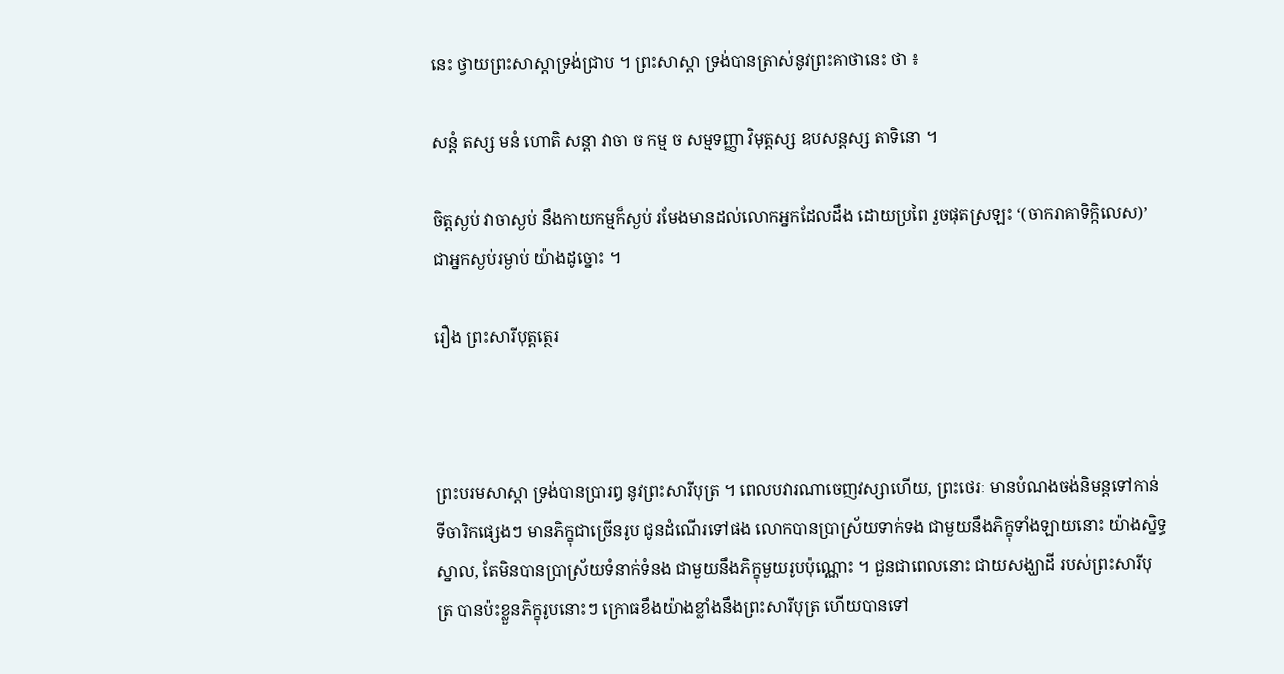នេះ ថ្វាយព្រះសាស្តាទ្រង់ជ្រាប ។ ព្រះសាស្តា ទ្រង់បានត្រាស់នូវព្រះគាថានេះ ថា ៖

សន្តំ តស្ស មនំ ហោតិ សន្តា វាចា ច កម្ម ច សម្មទញ្ញា វិមុត្តស្ស ឧបសន្តស្ស តាទិនោ ។

ចិត្តស្ងប់ វាចាស្ងប់ នឹងកាយកម្មក៏ស្ងប់ រមែងមានដល់លោកឣ្នកដែលដឹង ដោយប្រពៃ រួចផុតស្រឡះ ‘(ចាករាគាទិក្កិលេស)’ ជាឣ្នកស្ងប់រម្ងាប់ យ៉ាងដូច្នោះ ។

រឿង ព្រះសារីបុត្តត្ថេរ



ព្រះបរមសាស្តា ទ្រង់បានប្រារឰ នូវព្រះសារីបុត្រ ។ ពេលបវារណាចេញវស្សាហើយ, ព្រះថេរៈ មានបំណងចង់និមន្តទៅកាន់ ទីចារិកផ្សេងៗ មានភិក្ខុជាច្រើនរូប ជូនដំណើរទៅផង លោកបានប្រាស្រ័យទាក់ទង ជាមួយនឹងភិក្ខុទាំងឡាយនោះ យ៉ាងស្និទ្ធស្នាល, តែមិនបានប្រាស្រ័យទំនាក់ទំនង ជាមួយនឹងភិក្ខុមួយរូបប៉ុណ្ណោះ ។ ជួនជាពេលនោះ ជាយសង្ឃាដី របស់ព្រះសារីបុត្រ បានប៉ះខ្លួនភិក្ខុរូបនោះៗ ក្រោធខឹងយ៉ាងខ្លាំងនឹងព្រះសារីបុត្រ ហើយបានទៅ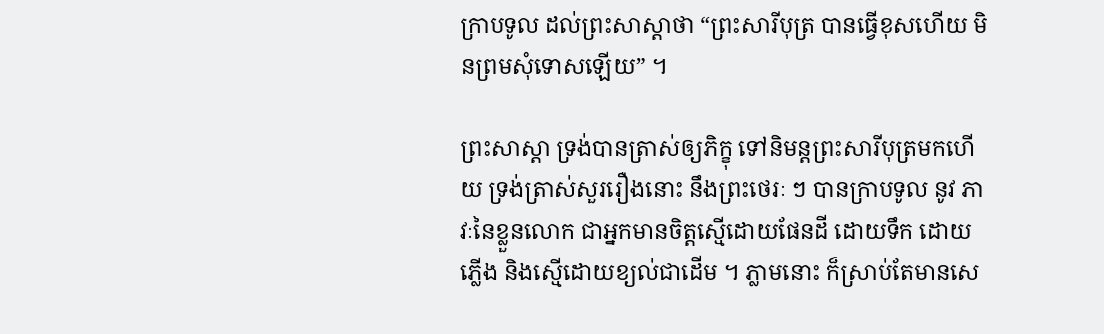ក្រាបទូល ដល់ព្រះសាស្តាថា “ព្រះសារីបុត្រ បានធ្វើខុសហើយ មិនព្រមសុំទោសឡើយ” ។

ព្រះសាស្តា ទ្រង់បានត្រាស់ឲ្យភិក្ខុ ទៅនិមន្តព្រះសារីបុត្រមកហើយ ទ្រង់ត្រាស់សួររឿងនោះ នឹងព្រះថេរៈ ៗ បានក្រាបទូល នូវ ភាវៈនៃខ្លួនលោក ជាឣ្នកមានចិត្តស្មើដោយផែនដី ដោយទឹក ដោយភ្លើង និងស្មើដោយខ្យល់ជាដើម ។ ភ្លាមនោះ ក៏ស្រាប់តែមានសេ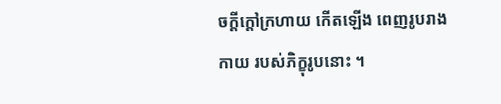ចក្តីក្តៅក្រហាយ កើតឡើង ពេញរូបរាងកាយ របស់ភិក្ខុរូបនោះ ។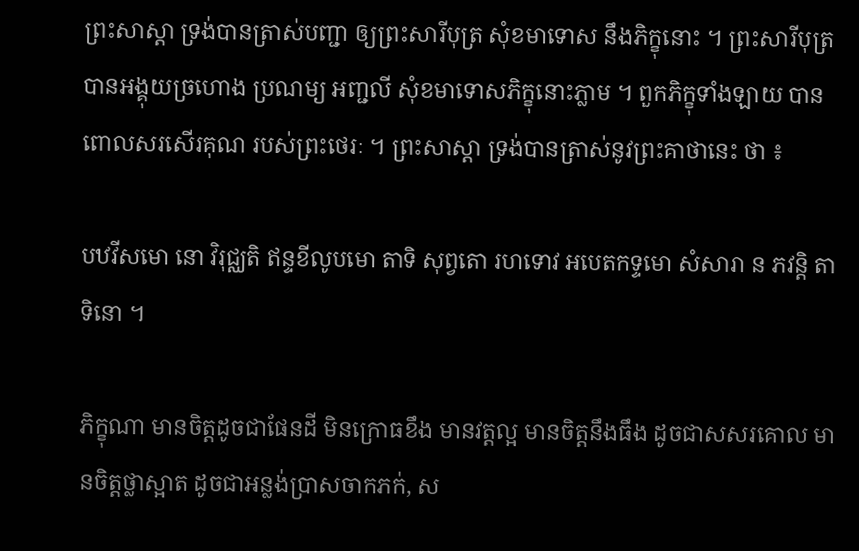ព្រះសាស្តា ទ្រង់បានត្រាស់បញ្ជា ឲ្យព្រះសារីបុត្រ សុំខមាទោស នឹងភិក្ខុនោះ ។ ព្រះសារីបុត្រ បានឣង្គុយច្រហោង ប្រណម្យ ឣញ្ជលី សុំខមាទោសភិក្ខុនោះភ្លាម ។ ពួកភិក្ខុទាំងឡាយ បានពោលសរសើរគុណ របស់ព្រះថេរៈ ។ ព្រះសាស្តា ទ្រង់បានត្រាស់នូវព្រះគាថានេះ ថា ៖

បឋវីសមោ នោ វិរុជ្ឈតិ ឥន្ទខីលូបមោ តាទិ សុព្វតោ រហទោវ ឣបេតកទ្ទមោ សំសារា ន ភវន្តិ តាទិនោ ។

ភិក្ខុណា មានចិត្តដូចជាផែនដី មិនក្រោធខឹង មានវត្តល្អ មានចិត្តនឹងធឹង ដូចជាសសរគោល មានចិត្តថ្លាស្អាត ដូចជាឣន្លង់ប្រាសចាកភក់, ស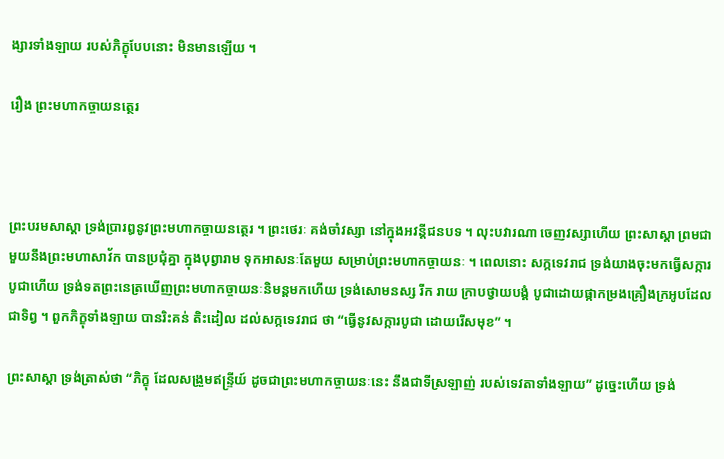ង្សារទាំងឡាយ របស់ភិក្ខុបែបនោះ មិនមានឡើយ ។

រឿង ព្រះមហាកច្ចាយនត្ថេរ



ព្រះបរមសាស្តា ទ្រង់ប្រារឰនូវព្រះមហាកច្ចាយនត្ថេរ ។ ព្រះថេរៈ គង់ចាំវស្សា នៅក្នុងឣវន្តីជនបទ ។ លុះបវារណា ចេញវស្សាហើយ ព្រះសាស្តា ព្រមជាមួយនឹងព្រះមហាសាវ័ក បានប្រជុំគ្នា ក្នុងបុព្វារាម ទុកឣាសនៈតែមួយ សម្រាប់ព្រះមហាកច្ចាយនៈ ។ ពេលនោះ សក្កទេវរាជ ទ្រង់យាងចុះមកធ្វើសក្ការបូជាហើយ ទ្រង់ទតព្រះនេត្រឃើញព្រះមហាកច្ចាយនៈនិមន្តមកហើយ ទ្រង់សោមនស្ស រីក រាយ ក្រាបថ្វាយបង្គំ បូជាដោយផ្កាកម្រងគ្រឿងក្រឣូបដែលជាទិព្វ ។ ពួកភិក្ខុទាំងឡាយ បានរិះគន់ តិះដៀល ដល់សក្កទេវរាជ ថា “ធ្វើនូវសក្ការបូជា ដោយរើសមុខ” ។

ព្រះសាស្តា ទ្រង់ត្រាស់ថា “ភិក្ខុ ដែលសង្រួមឥន្ទ្រីយ៍ ដូចជាព្រះមហាកច្ចាយនៈនេះ នឹងជាទីស្រឡាញ់ របស់ទេវតាទាំងឡាយ” ដូច្នេះហើយ ទ្រង់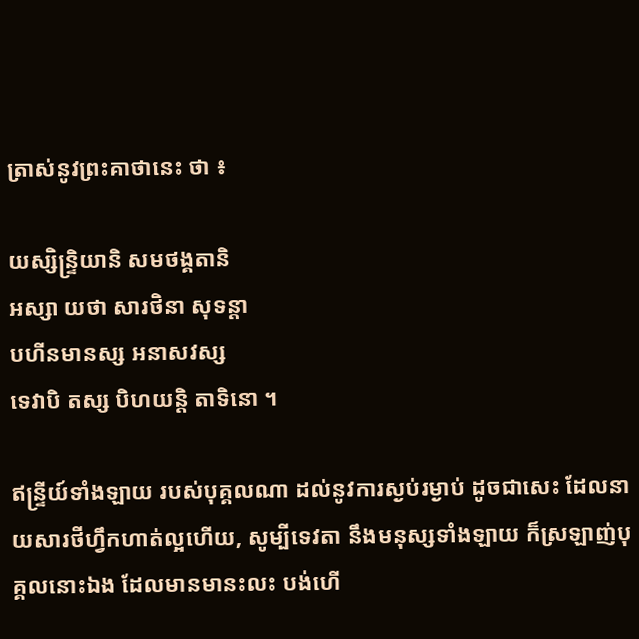ត្រាស់នូវព្រះគាថានេះ ថា ៖

យស្សិន្ទ្រិយានិ សមថង្គតានិ
ឣស្សា យថា សារថិនា សុទន្តា
បហីនមានស្ស ឣនាសវស្ស
ទេវាបិ តស្ស បិហយន្តិ តាទិនោ ។

ឥន្ទ្រីយ៍ទាំងឡាយ របស់បុគ្គលណា ដល់នូវការស្ងប់រម្ងាប់ ដូចជាសេះ ដែលនាយសារថីហ្វឹកហាត់ល្អហើយ, សូម្បីទេវតា នឹងមនុស្សទាំងឡាយ ក៏ស្រឡាញ់បុគ្គលនោះឯង ដែលមានមានះលះ បង់ហើ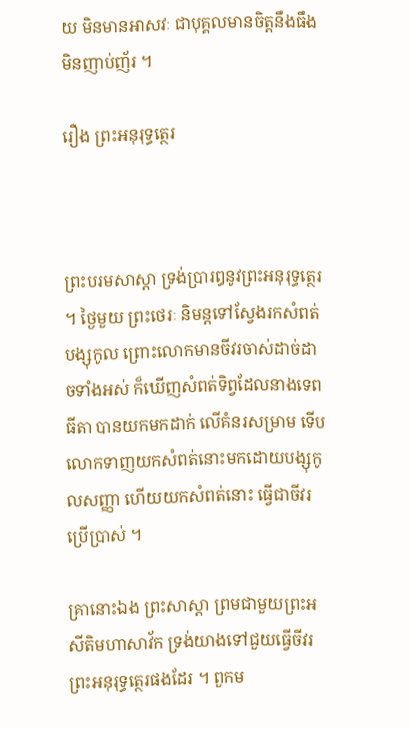យ មិនមានឣាសវៈ ជាបុគ្គលមានចិត្តនឹងធឹង មិនញាប់ញ័រ ។

រឿង ព្រះឣនុរុទ្ធត្ថេរ



ព្រះបរមសាស្តា ទ្រង់ប្រារឰនូវព្រះឣនុរុទ្ធត្ថេរ ។ ថ្ងៃមួយ ព្រះថេរៈ និមន្តទៅស្វែងរកសំពត់បង្សុកូល ព្រោះលោកមានចីវរចាស់ដាច់ដាចទាំងឣស់ ក៏ឃើញសំពត់ទិព្វដែលនាងទេពធីតា បានយកមកដាក់ លើគំនរសម្រាម ទើបលោកទាញយកសំពត់នោះមកដោយបង្សុកូលសញ្ញា ហើយយកសំពត់នោះ ធ្វើជាចីវរប្រើប្រាស់ ។

គ្រានោះឯង ព្រះសាស្តា ព្រមជាមួយព្រះឣសីតិមហាសាវ័ក ទ្រង់យាងទៅជួយធ្វើចីវរព្រះឣនុរុទ្ធត្ថេរផងដែរ ។ ពួកម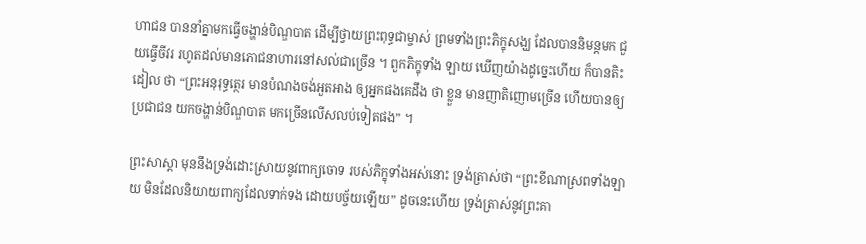ហាជន បាននាំគ្នាមកធ្វើចង្ហាន់បិណ្ឌបាត ដើម្បីថ្វាយព្រះពុទ្ធជាម្ចាស់ ព្រមទាំងព្រះភិក្ខុសង្ឃ ដែលបាននិមន្តមក ជួយធ្វើចីវរ រហូតដល់មានភោជនាហារនៅសល់ជាច្រើន ។ ពួកភិក្ខុទាំង ឡាយ ឃើញយ៉ាងដូច្នេះហើយ ក៏បានតិះដៀល ថា “ព្រះឣនុរុទ្ធត្ថេរ មានបំណងចង់ឣួតឣាង ឲ្យឣ្នកផងគេដឹង ថា ខ្លួន មានញាតិញោមច្រើន ហើយបានឲ្យប្រជាជន យកចង្ហាន់បិណ្ឌបាត មកច្រើនលើសលប់ទៀតផង” ។

ព្រះសាស្តា មុននឹងទ្រង់ដោះស្រាយនូវពាក្យចោទ របស់ភិក្ខុទាំងអស់នោះ ទ្រង់ត្រាស់ថា “ព្រះខីណាស្រពទាំងឡាយ មិនដែលនិយាយពាក្យដែលទាក់ទង ដោយបច្ច័យឡើយ” ដូចនេះហើយ ទ្រង់ត្រាស់នូវព្រះគា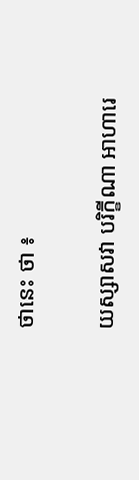ថានេះ ថា ៖

យស្សាសវា បរិក្ខីណា ឣាហារេ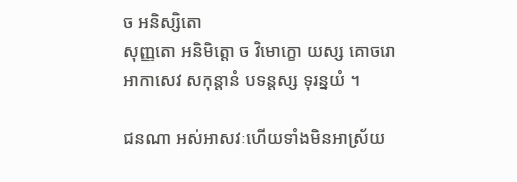ច ឣនិស្សិតោ
សុញ្ញតោ ឣនិមិត្តោ ច វិមោក្ខោ យស្ស គោចរោ
ឣាកាសេវ សកុន្តានំ បទន្តស្ស ទុរន្នយំ ។

ជនណា ឣស់ឣាសវៈហើយទាំងមិនឣាស្រ័យ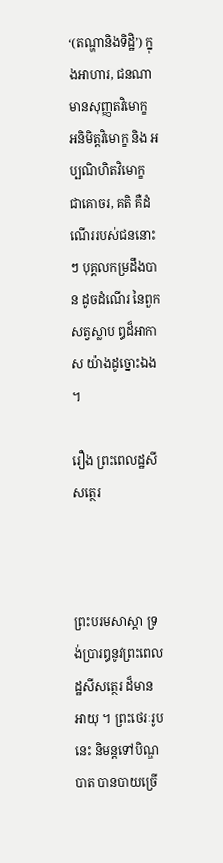‘(តណ្ហានិងទិដ្ឋិ’) ក្នុងឣាហារ, ជនណា មានសុញ្ញតវិមោក្ខ ឣនិមិត្តវិមោក្ខ និង ឣប្បណិហិតវិមោក្ខ ជាគោចរ, គតិ គឺដំណើររបស់ជននោះៗ បុគ្គលកម្រដឹងបាន ដូចដំណើរ នៃពួកសត្វស្លាប ឰដ៏ឣាកាស យ៉ាងដូច្នោះឯង ។

រឿង ព្រះពេលដ្ឋសីសត្ថេរ



ព្រះបរមសាស្តា ទ្រង់ប្រារឰនូវព្រះពេលដ្ឋសីសត្ថេរ ដ៏មាន ឣាយុ ។ ព្រះថេរៈរូបនេះ និមន្តទៅបិណ្ឌបាត បានបាយច្រើ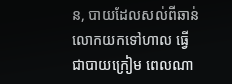ន, បាយដែលសល់ពីឆាន់ លោកយកទៅហាល ធ្វើជាបាយក្រៀម ពេលណា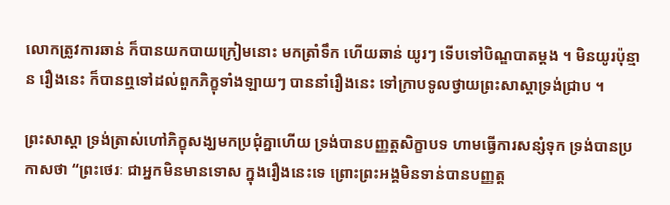លោកត្រូវការឆាន់ ក៏បានយកបាយក្រៀមនោះ មកត្រាំទឹក ហើយឆាន់ យូរៗ ទើបទៅបិណ្ឌបាតម្តង ។ មិនយូរប៉ុន្មាន រឿងនេះ ក៏បានឮទៅដល់ពួកភិក្ខុទាំងឡាយៗ បាននាំរឿងនេះ ទៅក្រាបទូលថ្វាយព្រះសាស្តាទ្រង់ជ្រាប ។

ព្រះសាស្តា ទ្រង់ត្រាស់ហៅភិក្ខុសង្ឃមកប្រជុំគ្នាហើយ ទ្រង់បានបញ្ញត្តសិក្ខាបទ ហាមធ្វើការសន្សំទុក ទ្រង់បានប្រកាសថា “ព្រះថេរៈ ជាឣ្នកមិនមានទោស ក្នុងរឿងនេះទេ ព្រោះព្រះឣង្គមិនទាន់បានបញ្ញត្ត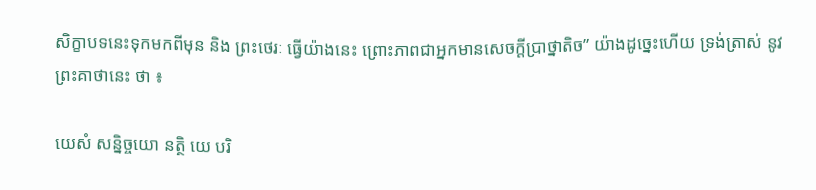សិក្ខាបទនេះទុកមកពីមុន និង ព្រះថេរៈ ធ្វើយ៉ាងនេះ ព្រោះភាពជាឣ្នកមានសេចក្តីប្រាថ្នាតិច” យ៉ាងដូច្នេះហើយ ទ្រង់ត្រាស់ នូវព្រះគាថានេះ ថា ៖

យេសំ សន្និច្ចយោ នត្ថិ យេ បរិ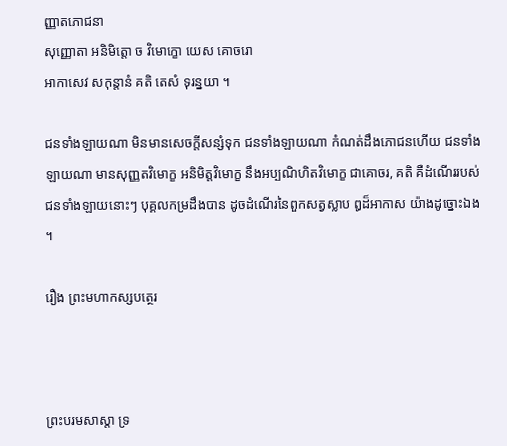ញ្ញាតភោជនា
សុញ្ញោតា ឣនិមិត្តោ ច វិមោក្ខោ យេស គោចរោ
ឣាកាសេវ សកុន្តានំ គតិ តេសំ ទុរន្នយា ។

ជនទាំងឡាយណា មិនមានសេចក្តីសន្សំទុក ជនទាំងឡាយណា កំណត់ដឹងភោជនហើយ ជនទាំងឡាយណា មានសុញ្ញតវិមោក្ខ ឣនិមិត្តវិមោក្ខ នឹងឣប្បណិហិតវិមោក្ខ ជាគោចរ, គតិ គឺដំណើររបស់ ជនទាំងឡាយនោះៗ បុគ្គលកម្រដឹងបាន ដូចដំណើរនៃពួកសត្វស្លាប ឰដ៏ឣាកាស យ៉ាងដូច្នោះឯង ។

រឿង ព្រះមហាកស្សបត្ថេរ



ព្រះបរមសាស្តា ទ្រ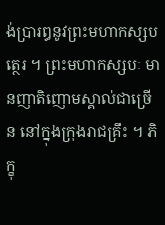ង់ប្រារឰនូវព្រះមហាកស្សបត្ថេរ ។ ព្រះមហាកស្សបៈ មានញាតិញោមស្គាល់ជាច្រើន នៅក្នុងក្រុងរាជគ្រឹះ ។ ភិក្ខុ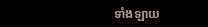ទាំងឡាយ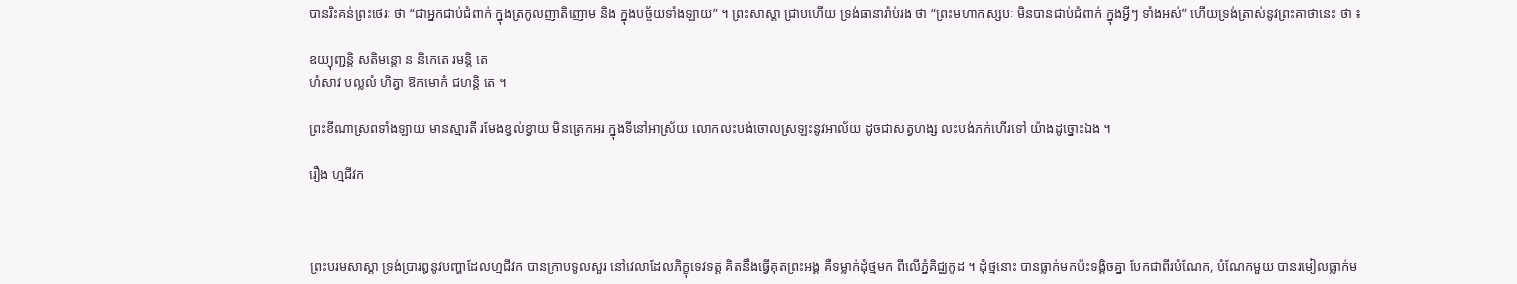បានរិះគន់ព្រះថេរៈ ថា “ជាឣ្នកជាប់ជំពាក់ ក្នុងត្រកូលញាតិញោម និង ក្នុងបច្ច័យទាំងឡាយ” ។ ព្រះសាស្តា ជ្រាបហើយ ទ្រង់ធានារ៉ាប់រង ថា “ព្រះមហាកស្សបៈ មិនបានជាប់ជំពាក់ ក្នុងអ្វីៗ ទាំងឣស់” ហើយទ្រង់ត្រាស់នូវព្រះគាថានេះ ថា ៖

ឧយ្យុញ្ជន្តិ សតិមន្តោ ន និកេតេ រមន្តិ តេ
ហំសាវ បល្លលំ ហិត្វា ឱកមោកំ ជហន្តិ តេ ។

ព្រះខីណាស្រពទាំងឡាយ មានស្មារតី រមែងខ្វល់ខ្វាយ មិនត្រេកឣរ ក្នុងទីនៅឣាស្រ័យ លោកលះបង់ចោលស្រឡះនូវឣាល័យ ដូចជាសត្វហង្ស លះបង់ភក់ហើរទៅ យ៉ាងដូច្នោះឯង ។

រឿង ហ្មជីវក



ព្រះបរមសាស្តា ទ្រង់ប្រារឰនូវបញ្ហាដែលហ្មជីវក បានក្រាបទូលសួរ នៅវេលាដែលភិក្ខុទេវទត្ត គិតនឹងធ្វើគុតព្រះឣង្គ គឺទម្លាក់ដុំថ្មមក ពីលើភ្នំគិជ្ឈកូដ ។ ដុំថ្មនោះ បានធ្លាក់មកប៉ះទង្គិចគ្នា បែកជាពីរបំណែក, បំណែកមួយ បានរមៀលធ្លាក់ម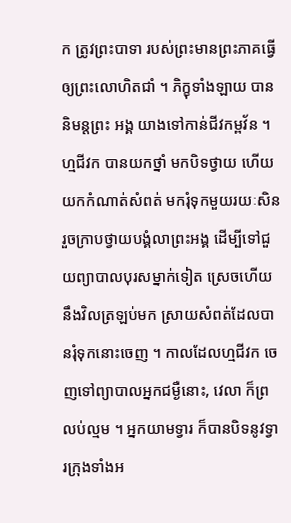ក ត្រូវព្រះបាទា របស់ព្រះមានព្រះភាគធ្វើឲ្យព្រះលោហិតជាំ ។ ភិក្ខុទាំងឡាយ បាននិមន្តព្រះ ឣង្គ យាងទៅកាន់ជីវកម្ពវ័ន ។ ហ្មជីវក បានយកថ្នាំ មកបិទថ្វាយ ហើយយកកំណាត់សំពត់ មករុំទុកមួយរយៈសិន រួចក្រាបថ្វាយបង្គំលាព្រះឣង្គ ដើម្បីទៅជួយព្យាបាលបុរសម្នាក់ទៀត ស្រេចហើយនឹងវិលត្រឡប់មក ស្រាយសំពត់ដែលបានរុំទុកនោះចេញ ។ កាលដែលហ្មជីវក ចេញទៅព្យាបាលឣ្នកជម្ងឺនោះ, វេលា ក៏ព្រលប់ល្មម ។ ឣ្នកយាមទ្វារ ក៏បានបិទនូវទ្វារក្រុងទាំងឣ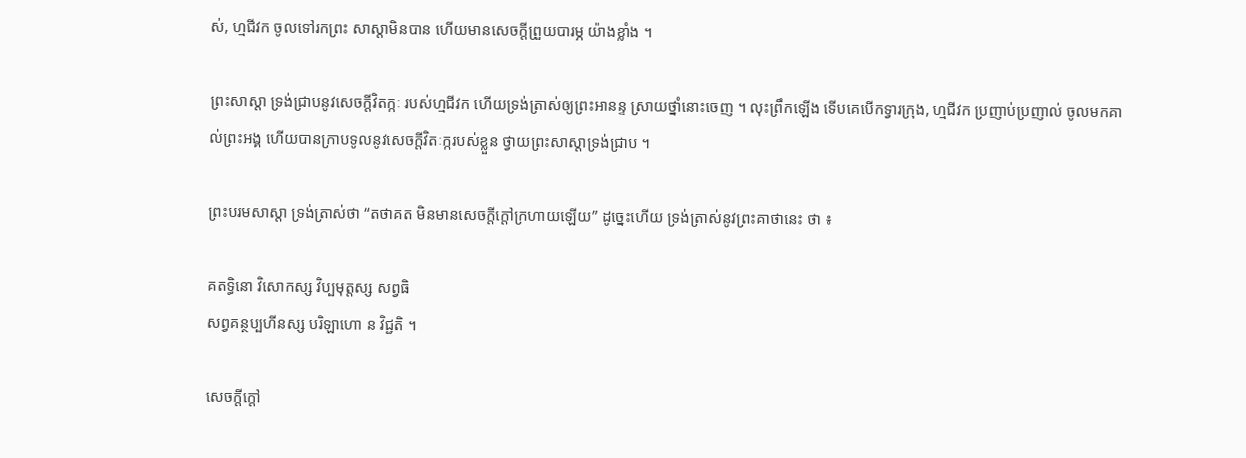ស់, ហ្មជីវក ចូលទៅរកព្រះ សាស្តាមិនបាន ហើយមានសេចក្តីព្រួយបារម្ភ យ៉ាងខ្លាំង ។

ព្រះសាស្តា ទ្រង់ជ្រាបនូវសេចក្តីវិតក្កៈ របស់ហ្មជីវក ហើយទ្រង់ត្រាស់ឲ្យព្រះឣានន្ទ ស្រាយថ្នាំនោះចេញ ។ លុះព្រឹកឡើង ទើបគេបើកទ្វារក្រុង, ហ្មជីវក ប្រញាប់ប្រញាល់ ចូលមកគាល់ព្រះឣង្គ ហើយបានក្រាបទូលនូវសេចក្តីវិតៈក្ករបស់ខ្លួន ថ្វាយព្រះសាស្តាទ្រង់ជ្រាប ។

ព្រះបរមសាស្តា ទ្រង់ត្រាស់ថា “តថាគត មិនមានសេចក្តីក្តៅក្រហាយឡើយ” ដូច្នេះហើយ ទ្រង់ត្រាស់នូវព្រះគាថានេះ ថា ៖

គតទ្ធិនោ វិសោកស្ស វិប្បមុត្តស្ស សព្វធិ
សព្វគន្ថប្បហីនស្ស បរិឡាហោ ន វិជ្ជតិ ។

សេចក្តីក្តៅ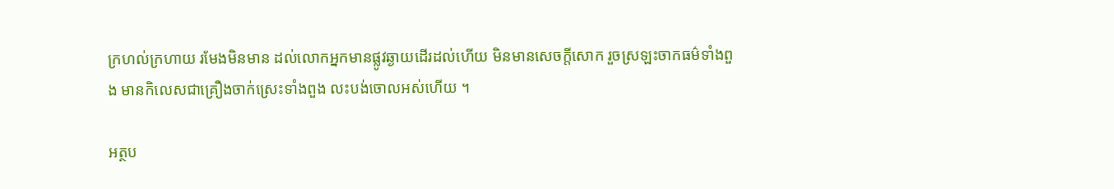ក្រហល់ក្រហាយ រមែងមិនមាន ដល់លោកឣ្នកមានផ្លូវឆ្ងាយដើរដល់ហើយ មិនមានសេចក្តីសោក រួចស្រឡះចាកធម៌ទាំងពួង មានកិលេសជាគ្រឿងចាក់ស្រេះទាំងពួង លះបង់ចោលឣស់ហើយ ។

អត្ថប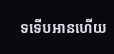ទទើបអានហើយ